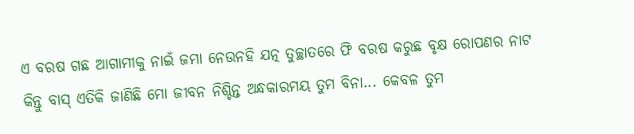ଏ ବରଷ ଗଛ ଆଗାମୀକୁ ନାଇଁ ଜମା ନେଉନହି ଯତ୍ନ ତୁଚ୍ଛାତରେ ଫି ବରଷ କରୁଛ ବୃକ୍ଷ ରୋପଣର ନାଟ
କିନ୍ତୁ ବାସ୍ ଏତିକି ଜାଣିଛି ମୋ ଜୀବନ ନିଶ୍ଚିନ୍ତ ଅନ୍ଧକାରମୟ ତୁମ ବିନା... କେବଳ ତୁମ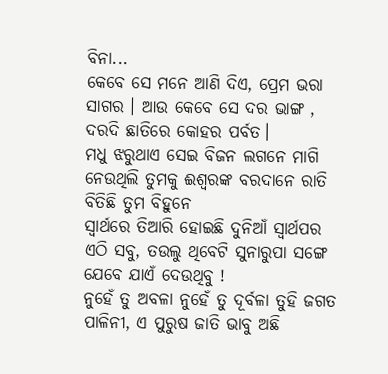ବିନା...
କେବେ ସେ ମନେ ଆଣି ଦିଏ, ପ୍ରେମ ଭରା ସାଗର । ଆଉ କେବେ ସେ ଦର ଭାଙ୍ଗ , ଦରଦି ଛାତିରେ କୋହର ପର୍ବତ।
ମଧୁ ଝରୁଥାଏ ସେଇ ବିଜନ ଲଗନେ ମାଗି ନେଉଥିଲି ତୁମକୁ ଈଶ୍ୱରଙ୍କ ବରଦାନେ ରାତି ବିତିଛି ତୁମ ବିହୁନେ
ସ୍ୱାର୍ଥରେ ତିଆରି ହୋଇଛି ଦୁନିଆଁ ସ୍ୱାର୍ଥପର ଏଠି ସବୁ, ତଉଲୁ ଥିବେଟି ସୁନାରୁପା ସଙ୍ଗେ ଯେବେ ଯାଏଁ ଦେଉଥିବୁ !
ନୁହେଁ ତୁ ଅବଳା ନୁହେଁ ତୁ ଦୂର୍ବଳା ତୁହି ଜଗତ ପାଳିନୀ, ଏ ପୁରୁଷ ଜାତି ଭାବୁ ଅଛି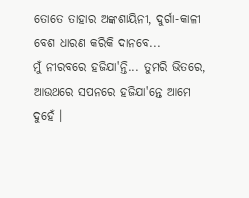ତୋତେ ତାହାର ଅଙ୍କଶାୟିନୀ, ଦୁର୍ଗା-କାଳୀ ବେଶ ଧାରଣ କରିକି ଦାନବେ...
ମୁଁ ନୀରବରେ ହଜିଯା'ନ୍ତି... ତୁମରି ଭିତରେ, ଆଉଥରେ ସପନରେ ହଜିଯା'ନ୍ତେ ଆମେ ଦୁହେଁ ।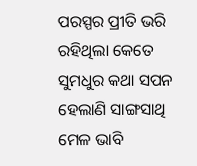ପରସ୍ପର ପ୍ରୀତି ଭରି ରହିଥିଲା କେତେ ସୁମଧୁର କଥା ସପନ ହେଲାଣି ସାଙ୍ଗସାଥି ମେଳ ଭାବି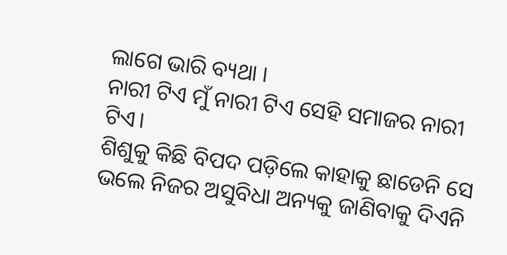ଲାଗେ ଭାରି ବ୍ୟଥା ।
ନାରୀ ଟିଏ ମୁଁ ନାରୀ ଟିଏ ସେହି ସମାଜର ନାରୀ ଟିଏ।
ଶିଶୁକୁ କିଛି ବିପଦ ପଡ଼ିଲେ କାହାକୁ ଛାଡେନି ସେ ଭଲେ ନିଜର ଅସୁବିଧା ଅନ୍ୟକୁ ଜାଣିବାକୁ ଦିଏନି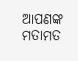ଆପଣଙ୍କ ମତାମତ